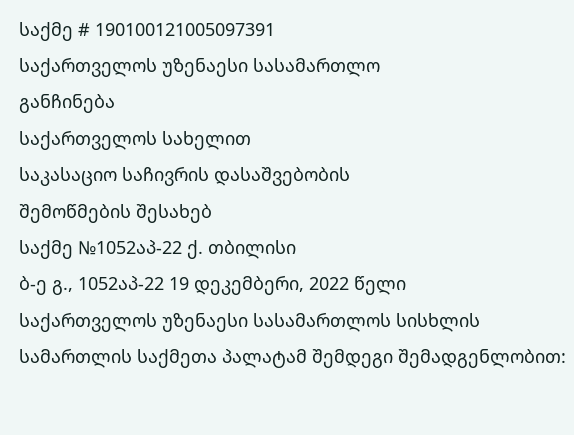საქმე # 190100121005097391
საქართველოს უზენაესი სასამართლო
განჩინება
საქართველოს სახელით
საკასაციო საჩივრის დასაშვებობის
შემოწმების შესახებ
საქმე №1052აპ-22 ქ. თბილისი
ბ-ე გ., 1052აპ-22 19 დეკემბერი, 2022 წელი
საქართველოს უზენაესი სასამართლოს სისხლის სამართლის საქმეთა პალატამ შემდეგი შემადგენლობით: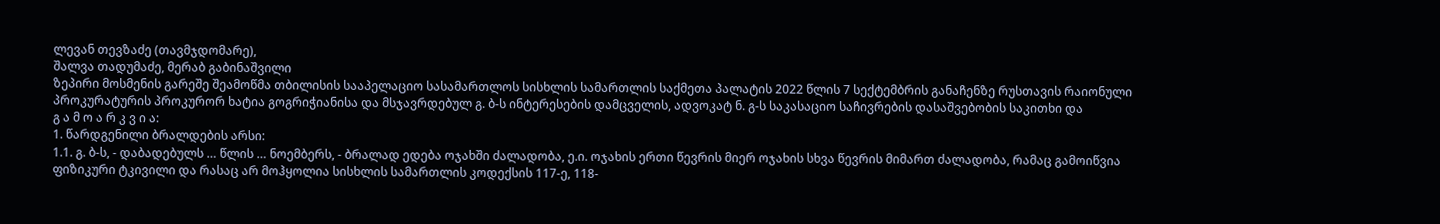ლევან თევზაძე (თავმჯდომარე),
შალვა თადუმაძე, მერაბ გაბინაშვილი
ზეპირი მოსმენის გარეშე შეამოწმა თბილისის სააპელაციო სასამართლოს სისხლის სამართლის საქმეთა პალატის 2022 წლის 7 სექტემბრის განაჩენზე რუსთავის რაიონული პროკურატურის პროკურორ ხატია გოგრიჭიანისა და მსჯავრდებულ გ. ბ-ს ინტერესების დამცველის, ადვოკატ ნ. გ-ს საკასაციო საჩივრების დასაშვებობის საკითხი და
გ ა მ ო ა რ კ ვ ი ა:
1. წარდგენილი ბრალდების არსი:
1.1. გ. ბ-ს, - დაბადებულს … წლის … ნოემბერს, - ბრალად ედება ოჯახში ძალადობა, ე.ი. ოჯახის ერთი წევრის მიერ ოჯახის სხვა წევრის მიმართ ძალადობა, რამაც გამოიწვია ფიზიკური ტკივილი და რასაც არ მოჰყოლია სისხლის სამართლის კოდექსის 117-ე, 118-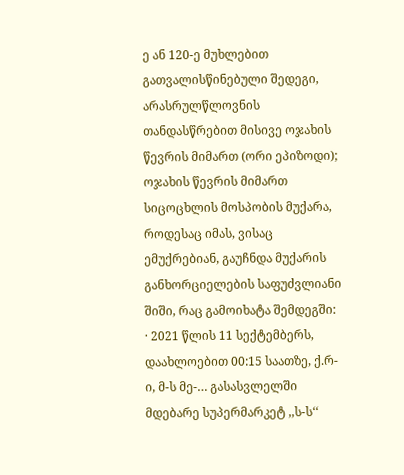ე ან 120-ე მუხლებით გათვალისწინებული შედეგი, არასრულწლოვნის თანდასწრებით მისივე ოჯახის წევრის მიმართ (ორი ეპიზოდი); ოჯახის წევრის მიმართ სიცოცხლის მოსპობის მუქარა, როდესაც იმას, ვისაც ემუქრებიან, გაუჩნდა მუქარის განხორციელების საფუძვლიანი შიში, რაც გამოიხატა შემდეგში:
· 2021 წლის 11 სექტემბერს, დაახლოებით 00:15 საათზე, ქ.რ-ი, მ-ს მე-… გასასვლელში მდებარე სუპერმარკეტ ,,ს-ს‘‘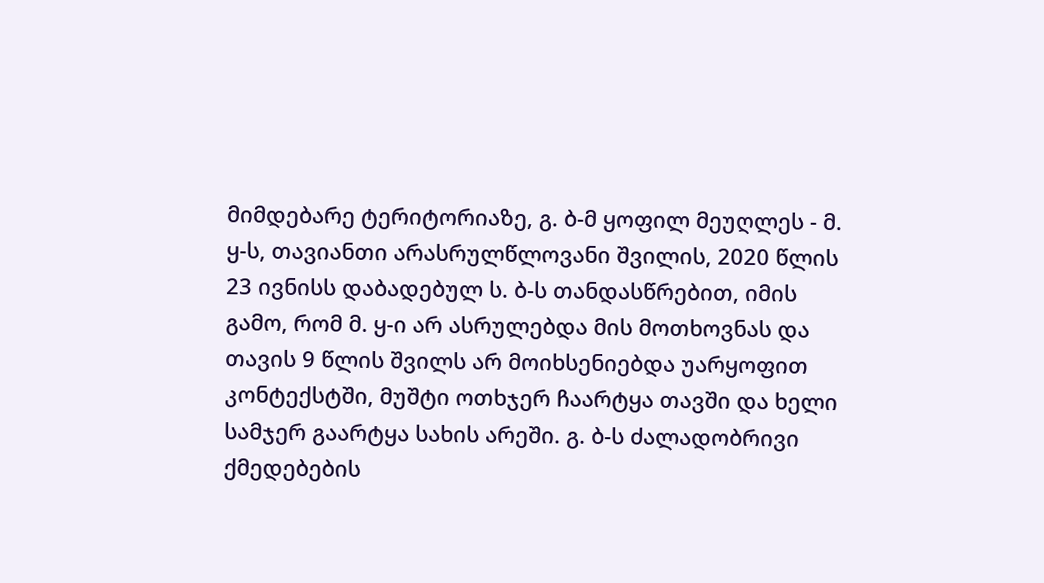მიმდებარე ტერიტორიაზე, გ. ბ-მ ყოფილ მეუღლეს - მ. ყ-ს, თავიანთი არასრულწლოვანი შვილის, 2020 წლის 23 ივნისს დაბადებულ ს. ბ-ს თანდასწრებით, იმის გამო, რომ მ. ყ-ი არ ასრულებდა მის მოთხოვნას და თავის 9 წლის შვილს არ მოიხსენიებდა უარყოფით კონტექსტში, მუშტი ოთხჯერ ჩაარტყა თავში და ხელი სამჯერ გაარტყა სახის არეში. გ. ბ-ს ძალადობრივი ქმედებების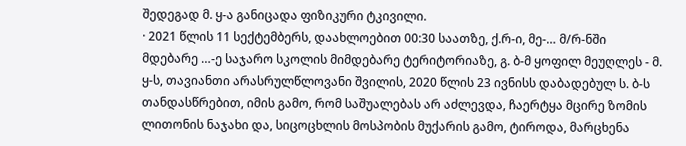შედეგად მ. ყ-ა განიცადა ფიზიკური ტკივილი.
· 2021 წლის 11 სექტემბერს, დაახლოებით 00:30 საათზე, ქ.რ-ი, მე-… მ/რ-ნში მდებარე …-ე საჯარო სკოლის მიმდებარე ტერიტორიაზე, გ. ბ-მ ყოფილ მეუღლეს - მ. ყ-ს, თავიანთი არასრულწლოვანი შვილის, 2020 წლის 23 ივნისს დაბადებულ ს. ბ-ს თანდასწრებით, იმის გამო, რომ საშუალებას არ აძლევდა, ჩაერტყა მცირე ზომის ლითონის ნაჯახი და, სიცოცხლის მოსპობის მუქარის გამო, ტიროდა, მარცხენა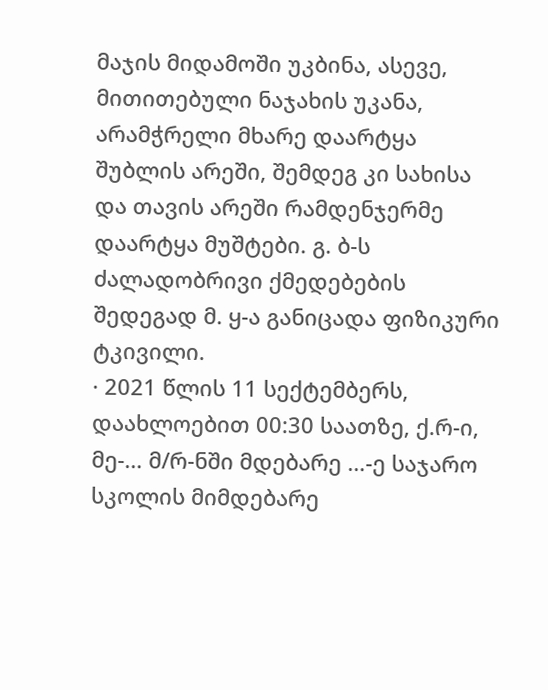მაჯის მიდამოში უკბინა, ასევე, მითითებული ნაჯახის უკანა, არამჭრელი მხარე დაარტყა შუბლის არეში, შემდეგ კი სახისა და თავის არეში რამდენჯერმე დაარტყა მუშტები. გ. ბ-ს ძალადობრივი ქმედებების შედეგად მ. ყ-ა განიცადა ფიზიკური ტკივილი.
· 2021 წლის 11 სექტემბერს, დაახლოებით 00:30 საათზე, ქ.რ-ი, მე-… მ/რ-ნში მდებარე …-ე საჯარო სკოლის მიმდებარე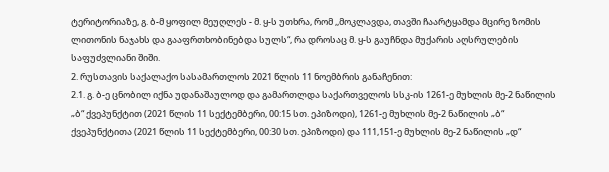ტერიტორიაზე, გ. ბ-მ ყოფილ მეუღლეს - მ. ყ-ს უთხრა, რომ ,,მოკლავდა, თავში ჩაარტყამდა მცირე ზომის ლითონის ნაჯახს და გააფრთხობინებდა სულს“, რა დროსაც მ. ყ-ს გაუჩნდა მუქარის აღსრულების საფუძვლიანი შიში.
2. რუსთავის საქალაქო სასამართლოს 2021 წლის 11 ნოემბრის განაჩენით:
2.1. გ. ბ-ე ცნობილ იქნა უდანაშაულოდ და გამართლდა საქართველოს სსკ-ის 1261-ე მუხლის მე-2 ნაწილის „ბ“ ქვეპუნქტით (2021 წლის 11 სექტემბერი, 00:15 სთ. ეპიზოდი), 1261-ე მუხლის მე-2 ნაწილის „ბ“ ქვეპუნქტითა (2021 წლის 11 სექტემბერი, 00:30 სთ. ეპიზოდი) და 111,151-ე მუხლის მე-2 ნაწილის „დ“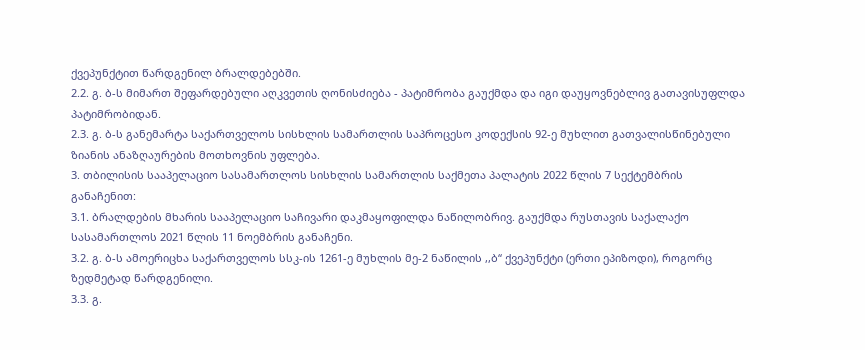ქვეპუნქტით წარდგენილ ბრალდებებში.
2.2. გ. ბ-ს მიმართ შეფარდებული აღკვეთის ღონისძიება - პატიმრობა გაუქმდა და იგი დაუყოვნებლივ გათავისუფლდა პატიმრობიდან.
2.3. გ. ბ-ს განემარტა საქართველოს სისხლის სამართლის საპროცესო კოდექსის 92-ე მუხლით გათვალისწინებული ზიანის ანაზღაურების მოთხოვნის უფლება.
3. თბილისის სააპელაციო სასამართლოს სისხლის სამართლის საქმეთა პალატის 2022 წლის 7 სექტემბრის განაჩენით:
3.1. ბრალდების მხარის სააპელაციო საჩივარი დაკმაყოფილდა ნაწილობრივ. გაუქმდა რუსთავის საქალაქო სასამართლოს 2021 წლის 11 ნოემბრის განაჩენი.
3.2. გ. ბ-ს ამოერიცხა საქართველოს სსკ-ის 1261-ე მუხლის მე-2 ნაწილის ,,ბ‘‘ ქვეპუნქტი (ერთი ეპიზოდი), როგორც ზედმეტად წარდგენილი.
3.3. გ.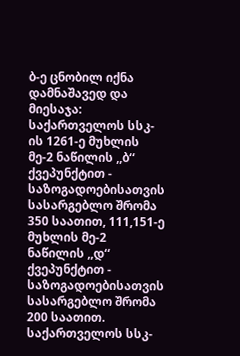ბ-ე ცნობილ იქნა დამნაშავედ და მიესაჯა: საქართველოს სსკ-ის 1261-ე მუხლის მე-2 ნაწილის ,,ბ‘‘ ქვეპუნქტით - საზოგადოებისათვის სასარგებლო შრომა 350 საათით, 111,151-ე მუხლის მე-2 ნაწილის ,,დ‘‘ ქვეპუნქტით - საზოგადოებისათვის სასარგებლო შრომა 200 საათით. საქართველოს სსკ-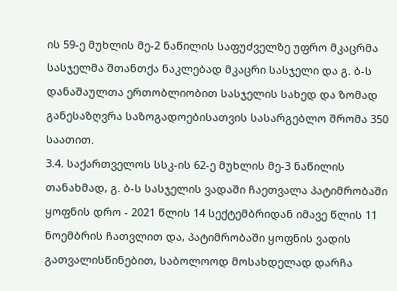ის 59-ე მუხლის მე-2 ნაწილის საფუძველზე უფრო მკაცრმა სასჯელმა შთანთქა ნაკლებად მკაცრი სასჯელი და გ. ბ-ს დანაშაულთა ერთობლიობით სასჯელის სახედ და ზომად განესაზღვრა საზოგადოებისათვის სასარგებლო შრომა 350 საათით.
3.4. საქართველოს სსკ-ის 62-ე მუხლის მე-3 ნაწილის თანახმად, გ. ბ-ს სასჯელის ვადაში ჩაეთვალა პატიმრობაში ყოფნის დრო - 2021 წლის 14 სექტემბრიდან იმავე წლის 11 ნოემბრის ჩათვლით და, პატიმრობაში ყოფნის ვადის გათვალისწინებით, საბოლოოდ მოსახდელად დარჩა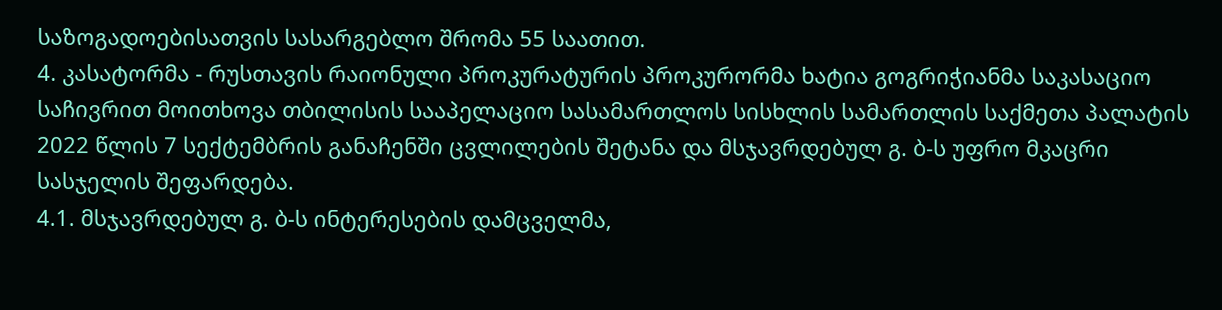საზოგადოებისათვის სასარგებლო შრომა 55 საათით.
4. კასატორმა - რუსთავის რაიონული პროკურატურის პროკურორმა ხატია გოგრიჭიანმა საკასაციო საჩივრით მოითხოვა თბილისის სააპელაციო სასამართლოს სისხლის სამართლის საქმეთა პალატის 2022 წლის 7 სექტემბრის განაჩენში ცვლილების შეტანა და მსჯავრდებულ გ. ბ-ს უფრო მკაცრი სასჯელის შეფარდება.
4.1. მსჯავრდებულ გ. ბ-ს ინტერესების დამცველმა,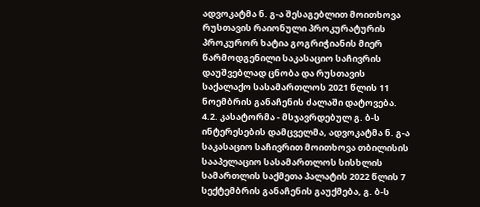ადვოკატმა ნ. გ-ა შესაგებლით მოითხოვა რუსთავის რაიონული პროკურატურის პროკურორ ხატია გოგრიჭიანის მიერ წარმოდგენილი საკასაციო საჩივრის დაუშვებლად ცნობა და რუსთავის საქალაქო სასამართლოს 2021 წლის 11 ნოემბრის განაჩენის ძალაში დატოვება.
4.2. კასატორმა - მსჯავრდებულ გ. ბ-ს ინტერესების დამცველმა, ადვოკატმა ნ. გ-ა საკასაციო საჩივრით მოითხოვა თბილისის სააპელაციო სასამართლოს სისხლის სამართლის საქმეთა პალატის 2022 წლის 7 სექტემბრის განაჩენის გაუქმება, გ. ბ-ს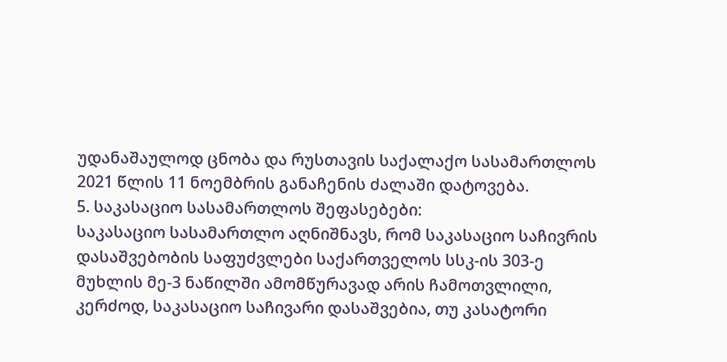უდანაშაულოდ ცნობა და რუსთავის საქალაქო სასამართლოს 2021 წლის 11 ნოემბრის განაჩენის ძალაში დატოვება.
5. საკასაციო სასამართლოს შეფასებები:
საკასაციო სასამართლო აღნიშნავს, რომ საკასაციო საჩივრის დასაშვებობის საფუძვლები საქართველოს სსკ-ის 303-ე მუხლის მე-3 ნაწილში ამომწურავად არის ჩამოთვლილი, კერძოდ, საკასაციო საჩივარი დასაშვებია, თუ კასატორი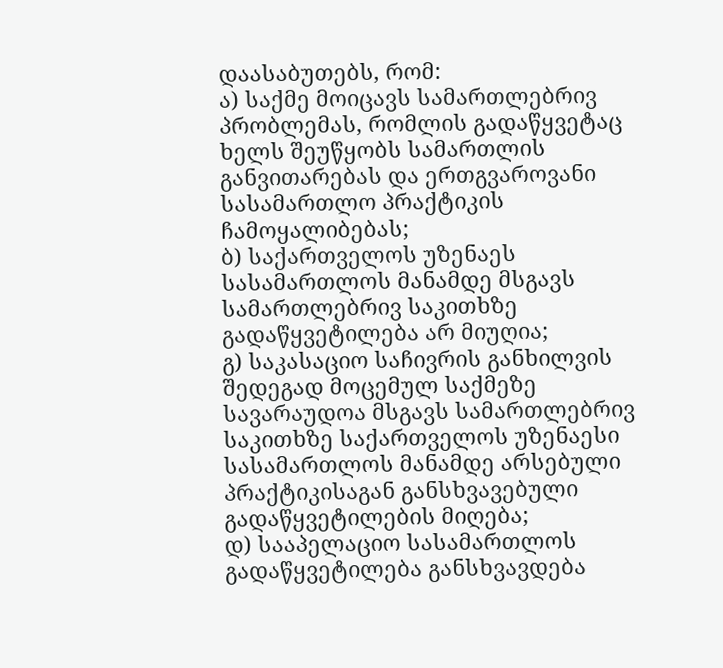დაასაბუთებს, რომ:
ა) საქმე მოიცავს სამართლებრივ პრობლემას, რომლის გადაწყვეტაც ხელს შეუწყობს სამართლის განვითარებას და ერთგვაროვანი სასამართლო პრაქტიკის ჩამოყალიბებას;
ბ) საქართველოს უზენაეს სასამართლოს მანამდე მსგავს სამართლებრივ საკითხზე გადაწყვეტილება არ მიუღია;
გ) საკასაციო საჩივრის განხილვის შედეგად მოცემულ საქმეზე სავარაუდოა მსგავს სამართლებრივ საკითხზე საქართველოს უზენაესი სასამართლოს მანამდე არსებული პრაქტიკისაგან განსხვავებული გადაწყვეტილების მიღება;
დ) სააპელაციო სასამართლოს გადაწყვეტილება განსხვავდება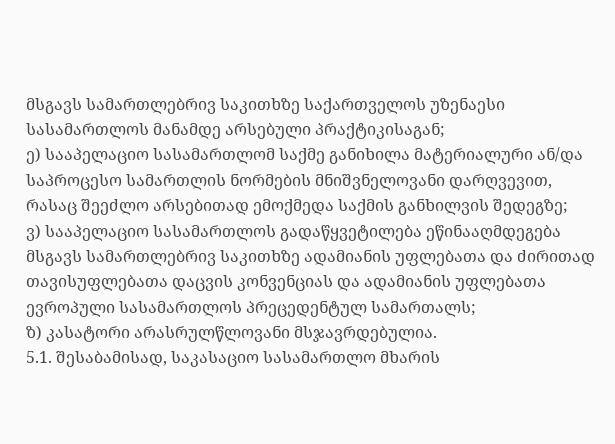მსგავს სამართლებრივ საკითხზე საქართველოს უზენაესი სასამართლოს მანამდე არსებული პრაქტიკისაგან;
ე) სააპელაციო სასამართლომ საქმე განიხილა მატერიალური ან/და საპროცესო სამართლის ნორმების მნიშვნელოვანი დარღვევით, რასაც შეეძლო არსებითად ემოქმედა საქმის განხილვის შედეგზე;
ვ) სააპელაციო სასამართლოს გადაწყვეტილება ეწინააღმდეგება მსგავს სამართლებრივ საკითხზე ადამიანის უფლებათა და ძირითად თავისუფლებათა დაცვის კონვენციას და ადამიანის უფლებათა ევროპული სასამართლოს პრეცედენტულ სამართალს;
ზ) კასატორი არასრულწლოვანი მსჯავრდებულია.
5.1. შესაბამისად, საკასაციო სასამართლო მხარის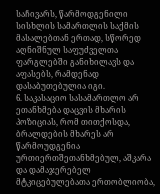საჩივარს, წარმოდგენილი სისხლის სამართლის საქმის მასალებთან ერთად, სწორედ აღნიშნულ საფუძველთა ფარგლებში განიხილავს და აფასებს, რამდენად დასაბუთებულია იგი.
6. საკასაციო სასამართლო არ ეთანხმება დაცვის მხარის პოზიციას, რომ თითქოსდა, ბრალდების მხარეს არ წარმოუდგენია ურთიერთშეთანხმებულ, აშკარა და დამაჯერებელ მტკიცებულებათა ერთობლიობა,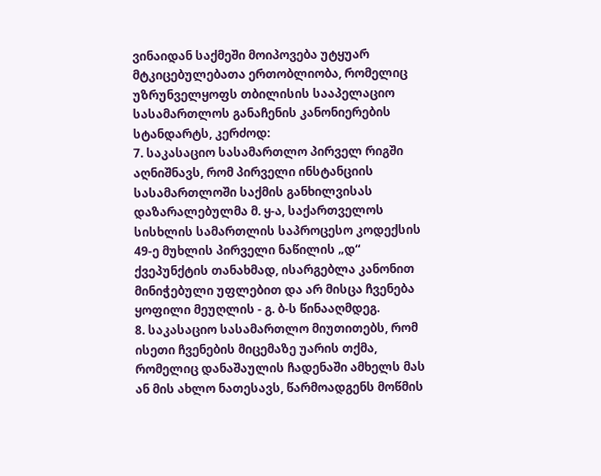ვინაიდან საქმეში მოიპოვება უტყუარ მტკიცებულებათა ერთობლიობა, რომელიც უზრუნველყოფს თბილისის სააპელაციო სასამართლოს განაჩენის კანონიერების სტანდარტს, კერძოდ:
7. საკასაციო სასამართლო პირველ რიგში აღნიშნავს, რომ პირველი ინსტანციის სასამართლოში საქმის განხილვისას დაზარალებულმა მ. ყ-ა, საქართველოს სისხლის სამართლის საპროცესო კოდექსის 49-ე მუხლის პირველი ნაწილის „დ“ ქვეპუნქტის თანახმად, ისარგებლა კანონით მინიჭებული უფლებით და არ მისცა ჩვენება ყოფილი მეუღლის - გ. ბ-ს წინააღმდეგ.
8. საკასაციო სასამართლო მიუთითებს, რომ ისეთი ჩვენების მიცემაზე უარის თქმა, რომელიც დანაშაულის ჩადენაში ამხელს მას ან მის ახლო ნათესავს, წარმოადგენს მოწმის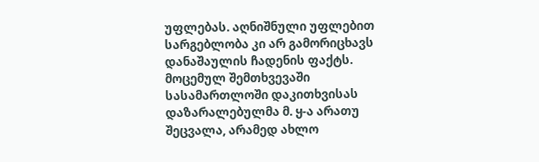უფლებას. აღნიშნული უფლებით სარგებლობა კი არ გამორიცხავს დანაშაულის ჩადენის ფაქტს. მოცემულ შემთხვევაში სასამართლოში დაკითხვისას დაზარალებულმა მ. ყ-ა არათუ შეცვალა, არამედ ახლო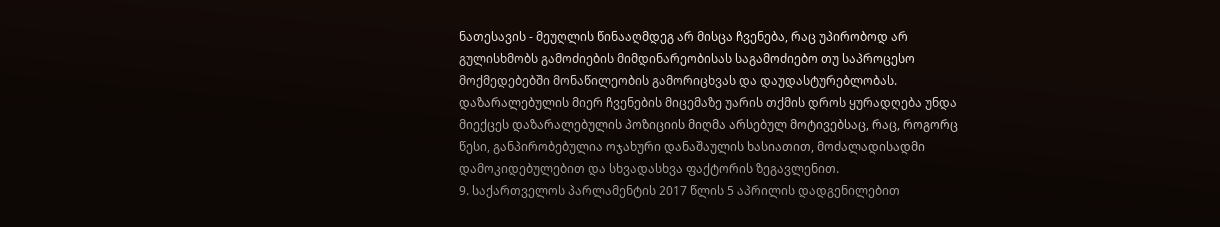ნათესავის - მეუღლის წინააღმდეგ არ მისცა ჩვენება, რაც უპირობოდ არ გულისხმობს გამოძიების მიმდინარეობისას საგამოძიებო თუ საპროცესო მოქმედებებში მონაწილეობის გამორიცხვას და დაუდასტურებლობას. დაზარალებულის მიერ ჩვენების მიცემაზე უარის თქმის დროს ყურადღება უნდა მიექცეს დაზარალებულის პოზიციის მიღმა არსებულ მოტივებსაც, რაც, როგორც წესი, განპირობებულია ოჯახური დანაშაულის ხასიათით, მოძალადისადმი დამოკიდებულებით და სხვადასხვა ფაქტორის ზეგავლენით.
9. საქართველოს პარლამენტის 2017 წლის 5 აპრილის დადგენილებით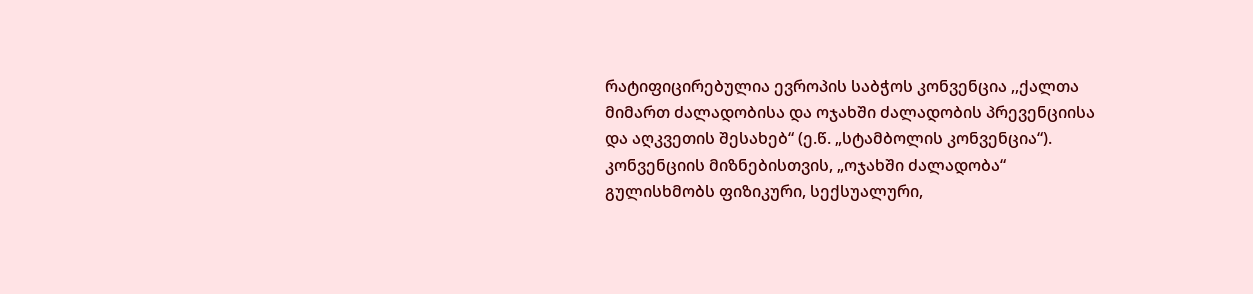რატიფიცირებულია ევროპის საბჭოს კონვენცია ,,ქალთა მიმართ ძალადობისა და ოჯახში ძალადობის პრევენციისა და აღკვეთის შესახებ“ (ე.წ. „სტამბოლის კონვენცია“). კონვენციის მიზნებისთვის, „ოჯახში ძალადობა“ გულისხმობს ფიზიკური, სექსუალური,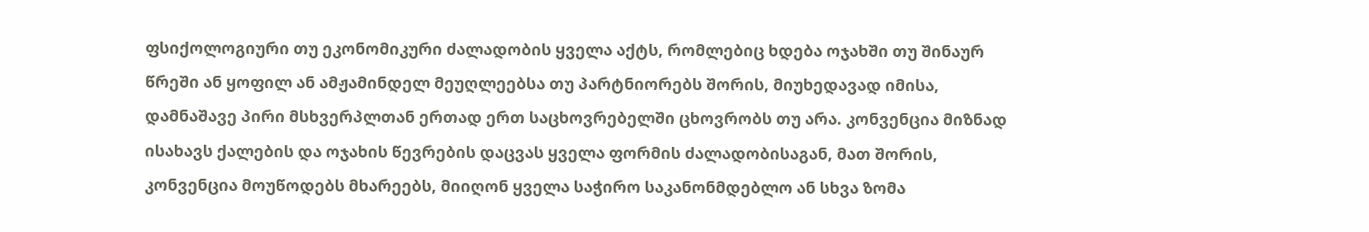ფსიქოლოგიური თუ ეკონომიკური ძალადობის ყველა აქტს, რომლებიც ხდება ოჯახში თუ შინაურ წრეში ან ყოფილ ან ამჟამინდელ მეუღლეებსა თუ პარტნიორებს შორის, მიუხედავად იმისა, დამნაშავე პირი მსხვერპლთან ერთად ერთ საცხოვრებელში ცხოვრობს თუ არა. კონვენცია მიზნად ისახავს ქალების და ოჯახის წევრების დაცვას ყველა ფორმის ძალადობისაგან, მათ შორის, კონვენცია მოუწოდებს მხარეებს, მიიღონ ყველა საჭირო საკანონმდებლო ან სხვა ზომა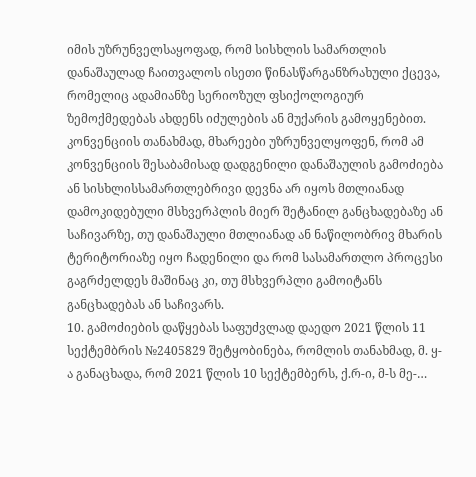იმის უზრუნველსაყოფად, რომ სისხლის სამართლის დანაშაულად ჩაითვალოს ისეთი წინასწარგანზრახული ქცევა, რომელიც ადამიანზე სერიოზულ ფსიქოლოგიურ ზემოქმედებას ახდენს იძულების ან მუქარის გამოყენებით. კონვენციის თანახმად, მხარეები უზრუნველყოფენ, რომ ამ კონვენციის შესაბამისად დადგენილი დანაშაულის გამოძიება ან სისხლისსამართლებრივი დევნა არ იყოს მთლიანად დამოკიდებული მსხვერპლის მიერ შეტანილ განცხადებაზე ან საჩივარზე, თუ დანაშაული მთლიანად ან ნაწილობრივ მხარის ტერიტორიაზე იყო ჩადენილი და რომ სასამართლო პროცესი გაგრძელდეს მაშინაც კი, თუ მსხვერპლი გამოიტანს განცხადებას ან საჩივარს.
10. გამოძიების დაწყებას საფუძვლად დაედო 2021 წლის 11 სექტემბრის №2405829 შეტყობინება, რომლის თანახმად, მ. ყ-ა განაცხადა, რომ 2021 წლის 10 სექტემბერს, ქ.რ-ი, მ-ს მე-…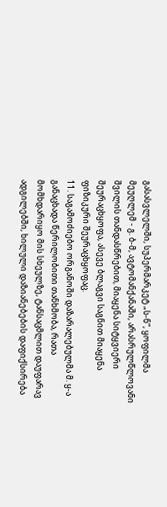გასასვლელში, სუპერმარკეტ „ს-ნ“, ყოფილმა მეუღლემ - გ. ბ-მ, ავტომანქანაში, არასრულწლოვანი შვილის თანდასწრებით, მიაყენა სიტყვიერი შეურაცხყოფა, ასევე ბლაგვი საგნით მიაყენა ფიზიკური შეურაცხყოფაც.
11. საგამოძიებო ორგანოში დაზარალებულმა მ. ყ-ა განაცხადა წერილობითი თანხმობა, რათა მომხდარიყო მის სხეულზე, ტანსაცმლით დაუფარავ ადგილებში, ხილული დაზიანებების დაფიქსირება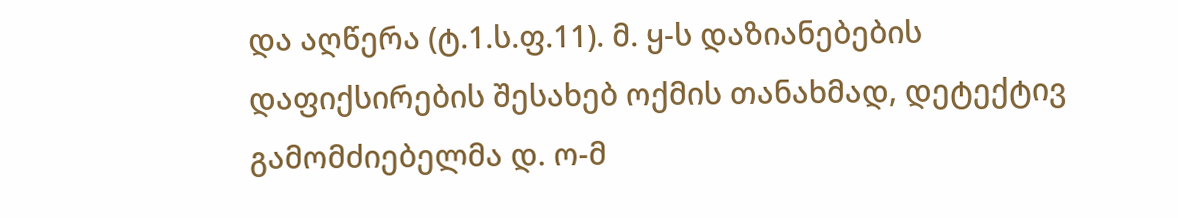და აღწერა (ტ.1.ს.ფ.11). მ. ყ-ს დაზიანებების დაფიქსირების შესახებ ოქმის თანახმად, დეტექტივ გამომძიებელმა დ. ო-მ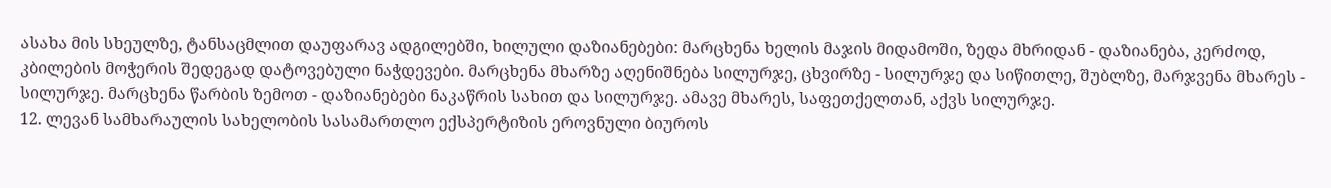ასახა მის სხეულზე, ტანსაცმლით დაუფარავ ადგილებში, ხილული დაზიანებები: მარცხენა ხელის მაჯის მიდამოში, ზედა მხრიდან - დაზიანება, კერძოდ, კბილების მოჭერის შედეგად დატოვებული ნაჭდევები. მარცხენა მხარზე აღენიშნება სილურჯე, ცხვირზე - სილურჯე და სიწითლე, შუბლზე, მარჯვენა მხარეს - სილურჯე. მარცხენა წარბის ზემოთ - დაზიანებები ნაკაწრის სახით და სილურჯე. ამავე მხარეს, საფეთქელთან, აქვს სილურჯე.
12. ლევან სამხარაულის სახელობის სასამართლო ექსპერტიზის ეროვნული ბიუროს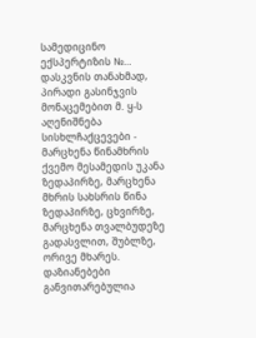სამედიცინო ექსპერტიზის №… დასკვნის თანახმად, პირადი გასინჯვის მონაცემებით მ. ყ-ს აღენიშნება სისხლჩაქცევები - მარცხენა წინამხრის ქვემო მესამედის უკანა ზედაპირზე, მარცხენა მხრის სახსრის წინა ზედაპირზე, ცხვირზე, მარცხენა თვალბუდეზე გადასვლით, შუბლზე, ორივე მხარეს. დაზიანებები განვითარებულია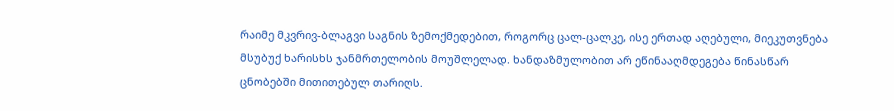რაიმე მკვრივ-ბლაგვი საგნის ზემოქმედებით, როგორც ცალ-ცალკე, ისე ერთად აღებული, მიეკუთვნება მსუბუქ ხარისხს ჯანმრთელობის მოუშლელად. ხანდაზმულობით არ ეწინააღმდეგება წინასწარ ცნობებში მითითებულ თარიღს.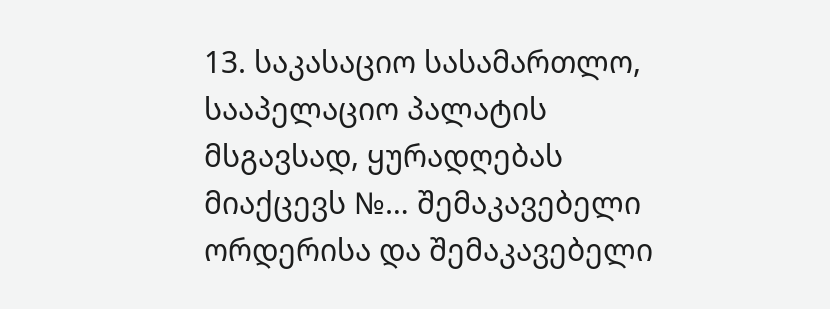13. საკასაციო სასამართლო, სააპელაციო პალატის მსგავსად, ყურადღებას მიაქცევს №… შემაკავებელი ორდერისა და შემაკავებელი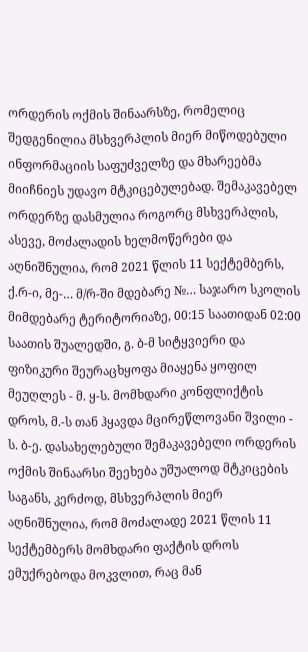ორდერის ოქმის შინაარსზე, რომელიც შედგენილია მსხვერპლის მიერ მიწოდებული ინფორმაციის საფუძველზე და მხარეებმა მიიჩნიეს უდავო მტკიცებულებად. შემაკავებელ ორდერზე დასმულია როგორც მსხვერპლის, ასევე, მოძალადის ხელმოწერები და აღნიშნულია, რომ 2021 წლის 11 სექტემბერს, ქ.რ-ი, მე-… მ/რ-ში მდებარე №… საჯარო სკოლის მიმდებარე ტერიტორიაზე, 00:15 საათიდან 02:00 საათის შუალედში, გ. ბ-მ სიტყვიერი და ფიზიკური შეურაცხყოფა მიაყენა ყოფილ მეუღლეს - მ. ყ-ს. მომხდარი კონფლიქტის დროს, მ.-ს თან ჰყავდა მცირეწლოვანი შვილი - ს. ბ-ე. დასახელებული შემაკავებელი ორდერის ოქმის შინაარსი შეეხება უშუალოდ მტკიცების საგანს, კერძოდ, მსხვერპლის მიერ აღნიშნულია, რომ მოძალადე 2021 წლის 11 სექტემბერს მომხდარი ფაქტის დროს ემუქრებოდა მოკვლით, რაც მან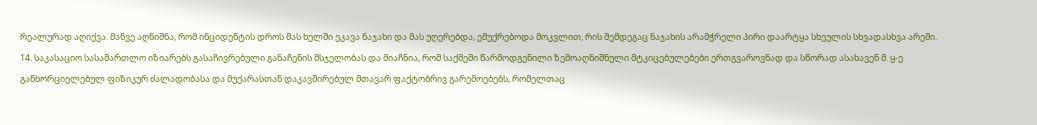რეალურად აღიქვა. მანვე აღნიშნა, რომ ინციდენტის დროს მას ხელში ეკავა ნაჯახი და მას უღერებდა, ემუქრებოდა მოკვლით, რის შემდეგაც ნაჯახის არამჭრელი პირი დაარტყა სხეულის სხვადასხვა არეში.
14. საკასაციო სასამართლო იზიარებს გასაჩივრებული განაჩენის მსჯელობას და მიაჩნია, რომ საქმეში წარმოდგენილი ზემოაღნიშნული მტკიცებულებები ერთგვაროვნად და სწორად ასახავენ მ. ყ-ე განხორციელებულ ფიზიკურ ძალადობასა და მუქარასთან დაკავშირებულ მთავარ ფაქტობრივ გარემოებებს, რომელთაც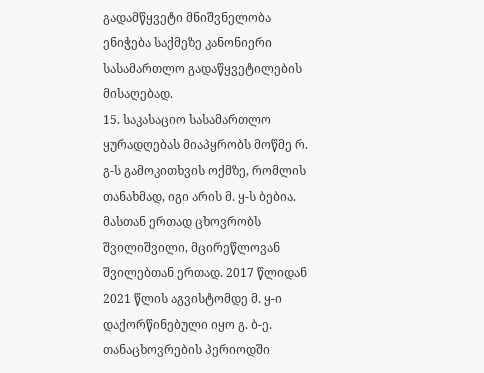გადამწყვეტი მნიშვნელობა ენიჭება საქმეზე კანონიერი სასამართლო გადაწყვეტილების მისაღებად.
15. საკასაციო სასამართლო ყურადღებას მიაპყრობს მოწმე რ. გ-ს გამოკითხვის ოქმზე, რომლის თანახმად, იგი არის მ. ყ-ს ბებია. მასთან ერთად ცხოვრობს შვილიშვილი, მცირეწლოვან შვილებთან ერთად. 2017 წლიდან 2021 წლის აგვისტომდე მ. ყ-ი დაქორწინებული იყო გ. ბ-ე. თანაცხოვრების პერიოდში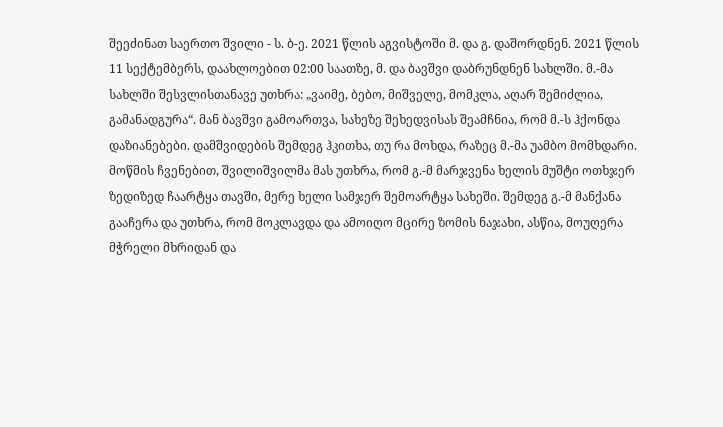შეეძინათ საერთო შვილი - ს. ბ-ე. 2021 წლის აგვისტოში მ. და გ. დაშორდნენ. 2021 წლის 11 სექტემბერს, დაახლოებით 02:00 საათზე, მ. და ბავშვი დაბრუნდნენ სახლში. მ.-მა სახლში შესვლისთანავე უთხრა: „ვაიმე, ბებო, მიშველე, მომკლა, აღარ შემიძლია, გამანადგურა“. მან ბავშვი გამოართვა, სახეზე შეხედვისას შეამჩნია, რომ მ.-ს ჰქონდა დაზიანებები. დამშვიდების შემდეგ ჰკითხა, თუ რა მოხდა, რაზეც მ.-მა უამბო მომხდარი. მოწმის ჩვენებით, შვილიშვილმა მას უთხრა, რომ გ.-მ მარჯვენა ხელის მუშტი ოთხჯერ ზედიზედ ჩაარტყა თავში, მერე ხელი სამჯერ შემოარტყა სახეში. შემდეგ გ.-მ მანქანა გააჩერა და უთხრა, რომ მოკლავდა და ამოიღო მცირე ზომის ნაჯახი, ასწია, მოუღერა მჭრელი მხრიდან და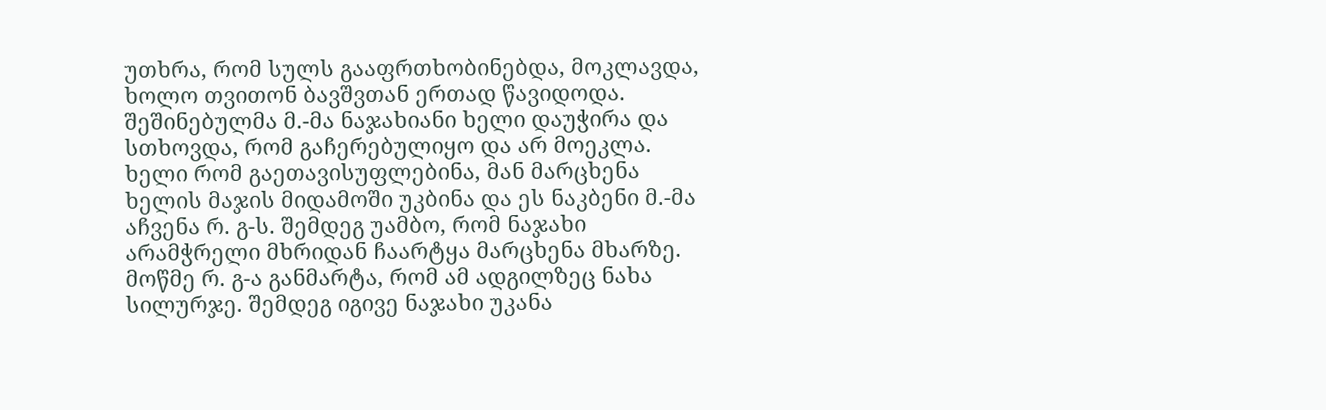უთხრა, რომ სულს გააფრთხობინებდა, მოკლავდა, ხოლო თვითონ ბავშვთან ერთად წავიდოდა. შეშინებულმა მ.-მა ნაჯახიანი ხელი დაუჭირა და სთხოვდა, რომ გაჩერებულიყო და არ მოეკლა. ხელი რომ გაეთავისუფლებინა, მან მარცხენა ხელის მაჯის მიდამოში უკბინა და ეს ნაკბენი მ.-მა აჩვენა რ. გ-ს. შემდეგ უამბო, რომ ნაჯახი არამჭრელი მხრიდან ჩაარტყა მარცხენა მხარზე. მოწმე რ. გ-ა განმარტა, რომ ამ ადგილზეც ნახა სილურჯე. შემდეგ იგივე ნაჯახი უკანა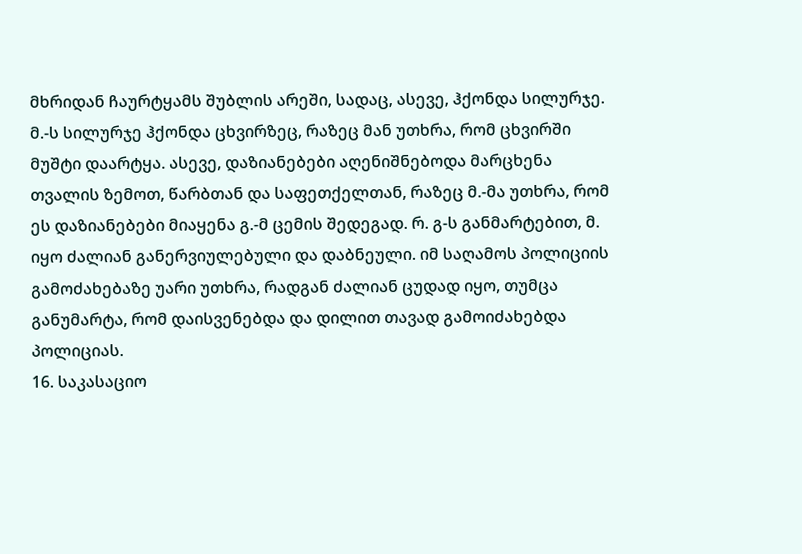მხრიდან ჩაურტყამს შუბლის არეში, სადაც, ასევე, ჰქონდა სილურჯე. მ.-ს სილურჯე ჰქონდა ცხვირზეც, რაზეც მან უთხრა, რომ ცხვირში მუშტი დაარტყა. ასევე, დაზიანებები აღენიშნებოდა მარცხენა თვალის ზემოთ, წარბთან და საფეთქელთან, რაზეც მ.-მა უთხრა, რომ ეს დაზიანებები მიაყენა გ.-მ ცემის შედეგად. რ. გ-ს განმარტებით, მ. იყო ძალიან განერვიულებული და დაბნეული. იმ საღამოს პოლიციის გამოძახებაზე უარი უთხრა, რადგან ძალიან ცუდად იყო, თუმცა განუმარტა, რომ დაისვენებდა და დილით თავად გამოიძახებდა პოლიციას.
16. საკასაციო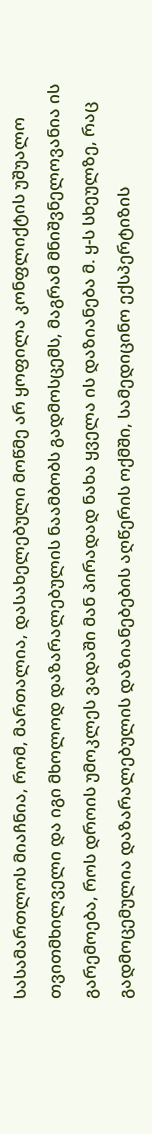სასამართლოს მიაჩნია, რომ, მართალია, დასახელებული მოწმე არ ყოფილა კონფლიქტის უშუალო თვითმხილველი და იგი მხოლოდ დაზარალებულის ნაამბობს გადმოსცემს, მაგრამ მნიშვნელოვანია ის გარემოება, როს დროის უმოკლეს ვადაში მან პირადად ნახა ყველა ის დაზიანება მ. ყ-ს სხეულზე, რაც გადმოცემულია დაზარალებულის დაზიანებების აღწერის ოქმში, სამედიცინო ექსპერტიზის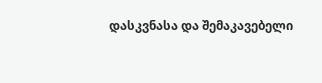დასკვნასა და შემაკავებელი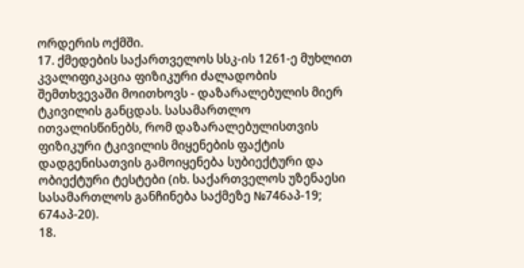ორდერის ოქმში.
17. ქმედების საქართველოს სსკ-ის 1261-ე მუხლით კვალიფიკაცია ფიზიკური ძალადობის შემთხვევაში მოითხოვს - დაზარალებულის მიერ ტკივილის განცდას. სასამართლო ითვალისწინებს, რომ დაზარალებულისთვის ფიზიკური ტკივილის მიყენების ფაქტის დადგენისათვის გამოიყენება სუბიექტური და ობიექტური ტესტები (იხ. საქართველოს უზენაესი სასამართლოს განჩინება საქმეზე №746აპ-19; 674აპ-20).
18.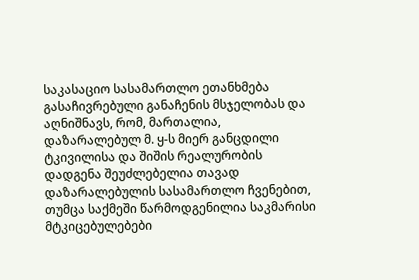საკასაციო სასამართლო ეთანხმება გასაჩივრებული განაჩენის მსჯელობას და აღნიშნავს, რომ, მართალია, დაზარალებულ მ. ყ-ს მიერ განცდილი ტკივილისა და შიშის რეალურობის დადგენა შეუძლებელია თავად დაზარალებულის სასამართლო ჩვენებით, თუმცა საქმეში წარმოდგენილია საკმარისი მტკიცებულებები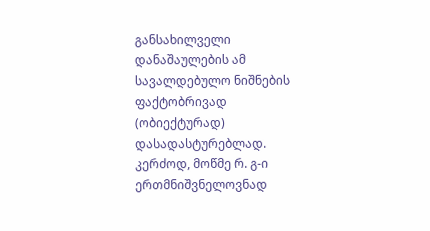განსახილველი დანაშაულების ამ სავალდებულო ნიშნების ფაქტობრივად (ობიექტურად) დასადასტურებლად. კერძოდ, მოწმე რ. გ-ი ერთმნიშვნელოვნად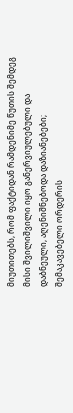მიუთითებს, რომ ფაქტიდან რამდენიმე წუთის შემდეგ მისი შვილიშვილი იყო განერვიულებული და დაბნეული, აღენიშნებოდა დაზიანებები; შემაკავებელი ორდერის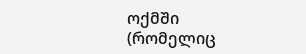ოქმში (რომელიც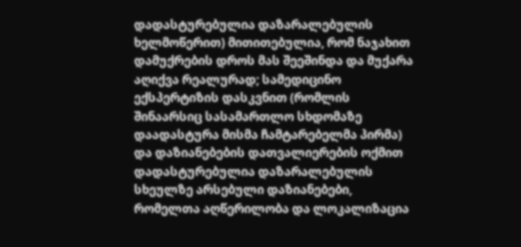დადასტურებულია დაზარალებულის ხელმოწერით) მითითებულია, რომ ნაჯახით დამუქრების დროს მას შეეშინდა და მუქარა აღიქვა რეალურად; სამედიცინო ექსპერტიზის დასკვნით (რომლის შინაარსიც სასამართლო სხდომაზე დაადასტურა მისმა ჩამტარებელმა პირმა) და დაზიანებების დათვალიერების ოქმით დადასტურებულია დაზარალებულის სხეულზე არსებული დაზიანებები, რომელთა აღწერილობა და ლოკალიზაცია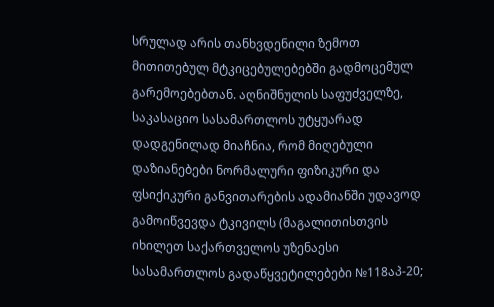სრულად არის თანხვდენილი ზემოთ მითითებულ მტკიცებულებებში გადმოცემულ გარემოებებთან. აღნიშნულის საფუძველზე, საკასაციო სასამართლოს უტყუარად დადგენილად მიაჩნია, რომ მიღებული დაზიანებები ნორმალური ფიზიკური და ფსიქიკური განვითარების ადამიანში უდავოდ გამოიწვევდა ტკივილს (მაგალითისთვის იხილეთ საქართველოს უზენაესი სასამართლოს გადაწყვეტილებები №118აპ-20;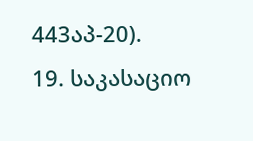443აპ-20).
19. საკასაციო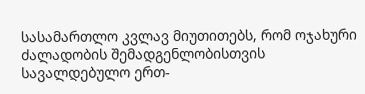სასამართლო კვლავ მიუთითებს, რომ ოჯახური ძალადობის შემადგენლობისთვის სავალდებულო ერთ-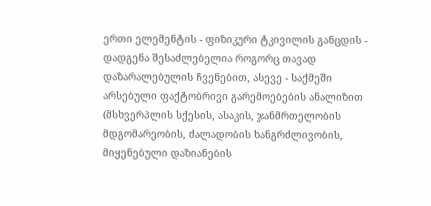ერთი ელემენტის - ფიზიკური ტკივილის განცდის - დადგენა შესაძლებელია როგორც თავად დაზარალებულის ჩვენებით, ასევე - საქმეში არსებული ფაქტობრივი გარემოებების ანალიზით (მსხვერპლის სქესის, ასაკის, ჯანმრთელობის მდგომარეობის, ძალადობის ხანგრძლივობის, მიყენებული დაზიანების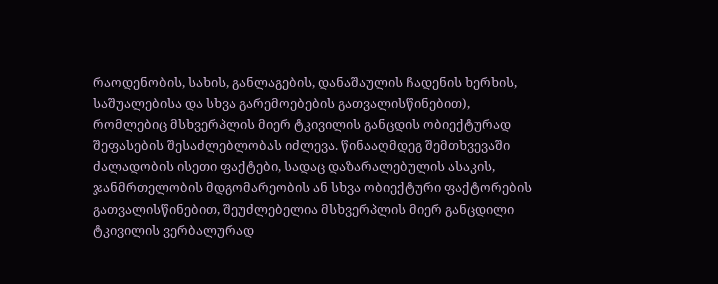რაოდენობის, სახის, განლაგების, დანაშაულის ჩადენის ხერხის, საშუალებისა და სხვა გარემოებების გათვალისწინებით), რომლებიც მსხვერპლის მიერ ტკივილის განცდის ობიექტურად შეფასების შესაძლებლობას იძლევა. წინააღმდეგ შემთხვევაში ძალადობის ისეთი ფაქტები, სადაც დაზარალებულის ასაკის, ჯანმრთელობის მდგომარეობის ან სხვა ობიექტური ფაქტორების გათვალისწინებით, შეუძლებელია მსხვერპლის მიერ განცდილი ტკივილის ვერბალურად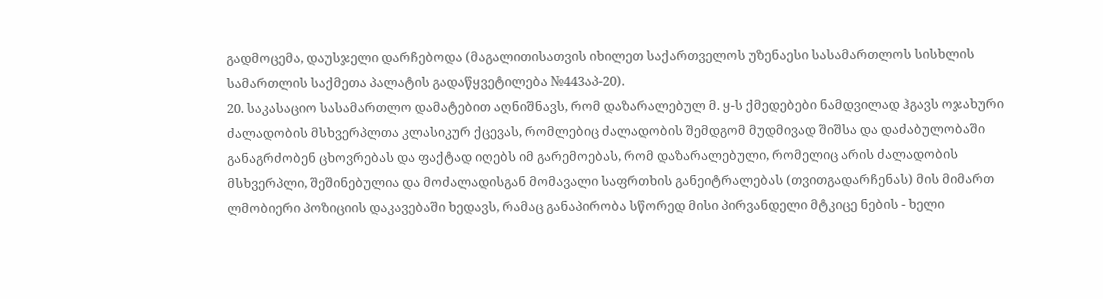გადმოცემა, დაუსჯელი დარჩებოდა (მაგალითისათვის იხილეთ საქართველოს უზენაესი სასამართლოს სისხლის სამართლის საქმეთა პალატის გადაწყვეტილება №443აპ-20).
20. საკასაციო სასამართლო დამატებით აღნიშნავს, რომ დაზარალებულ მ. ყ-ს ქმედებები ნამდვილად ჰგავს ოჯახური ძალადობის მსხვერპლთა კლასიკურ ქცევას, რომლებიც ძალადობის შემდგომ მუდმივად შიშსა და დაძაბულობაში განაგრძობენ ცხოვრებას და ფაქტად იღებს იმ გარემოებას, რომ დაზარალებული, რომელიც არის ძალადობის მსხვერპლი, შეშინებულია და მოძალადისგან მომავალი საფრთხის განეიტრალებას (თვითგადარჩენას) მის მიმართ ლმობიერი პოზიციის დაკავებაში ხედავს, რამაც განაპირობა სწორედ მისი პირვანდელი მტკიცე ნების - ხელი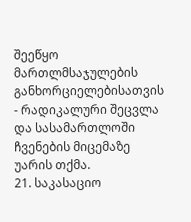შეეწყო მართლმსაჯულების განხორციელებისათვის - რადიკალური შეცვლა და სასამართლოში ჩვენების მიცემაზე უარის თქმა.
21. საკასაციო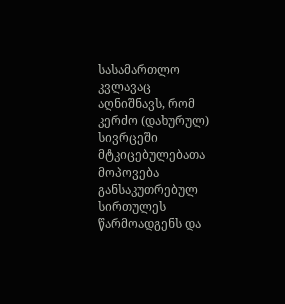სასამართლო კვლავაც აღნიშნავს, რომ კერძო (დახურულ) სივრცეში მტკიცებულებათა მოპოვება განსაკუთრებულ სირთულეს წარმოადგენს და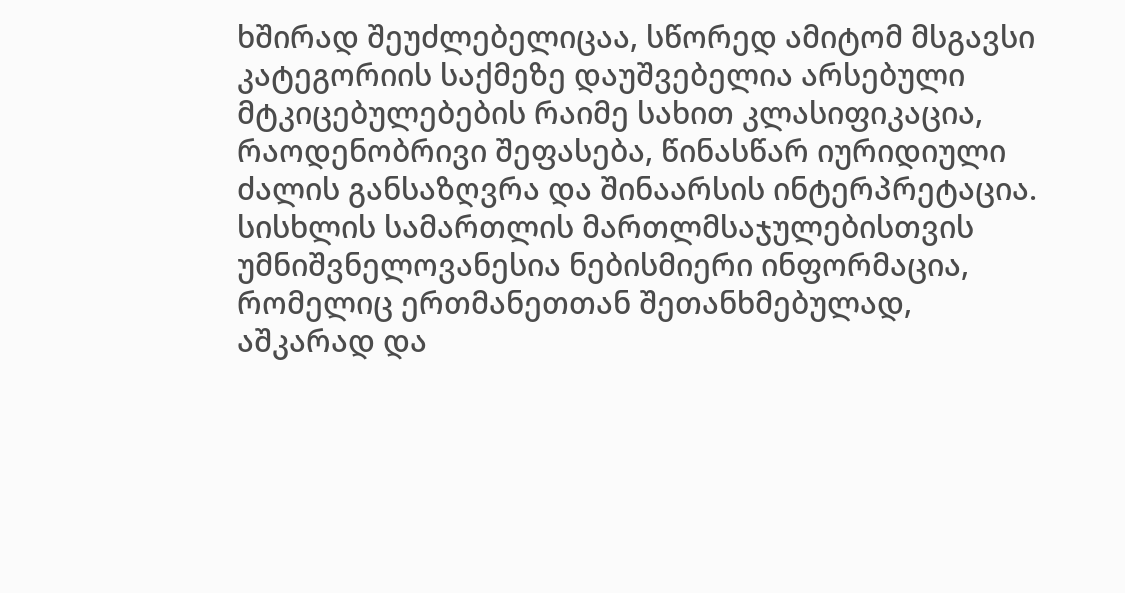ხშირად შეუძლებელიცაა, სწორედ ამიტომ მსგავსი კატეგორიის საქმეზე დაუშვებელია არსებული მტკიცებულებების რაიმე სახით კლასიფიკაცია, რაოდენობრივი შეფასება, წინასწარ იურიდიული ძალის განსაზღვრა და შინაარსის ინტერპრეტაცია. სისხლის სამართლის მართლმსაჯულებისთვის უმნიშვნელოვანესია ნებისმიერი ინფორმაცია, რომელიც ერთმანეთთან შეთანხმებულად, აშკარად და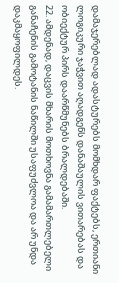დამაჯერებლად ადასტურებს მომხდარ ფაქტებს, ერთიანი ლოგიკური ჯაჭვით აღადგენს დანაშაულის ვითარებას და ობიექტურ პირს დაარწმუნებს ბრალდებაში.
22. ამდენად, დაცვის მხარის მოთხოვნა გამამართლებელი განაჩენის გამოტანის ნაწილში უსაფუძვლოა და არ უნდა დაკმაყოფილდეს.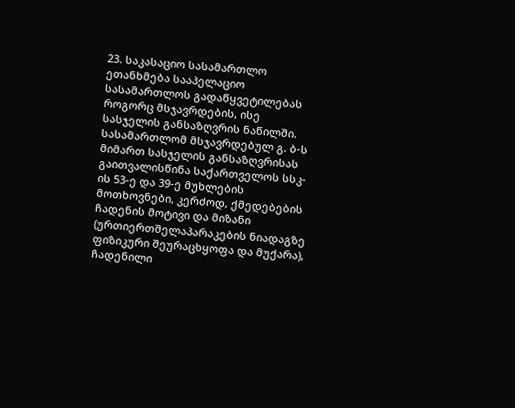23. საკასაციო სასამართლო ეთანხმება სააპელაციო სასამართლოს გადაწყვეტილებას როგორც მსჯავრდების, ისე სასჯელის განსაზღვრის ნაწილში. სასამართლომ მსჯავრდებულ გ. ბ-ს მიმართ სასჯელის განსაზღვრისას გაითვალისწინა საქართველოს სსკ-ის 53-ე და 39-ე მუხლების მოთხოვნები, კერძოდ, ქმედებების ჩადენის მოტივი და მიზანი (ურთიერთშელაპარაკების ნიადაგზე ფიზიკური შეურაცხყოფა და მუქარა), ჩადენილი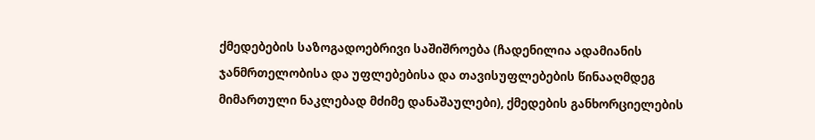ქმედებების საზოგადოებრივი საშიშროება (ჩადენილია ადამიანის ჯანმრთელობისა და უფლებებისა და თავისუფლებების წინააღმდეგ მიმართული ნაკლებად მძიმე დანაშაულები), ქმედების განხორციელების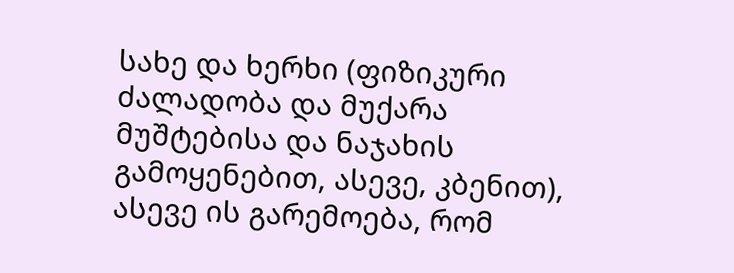სახე და ხერხი (ფიზიკური ძალადობა და მუქარა მუშტებისა და ნაჯახის გამოყენებით, ასევე, კბენით), ასევე ის გარემოება, რომ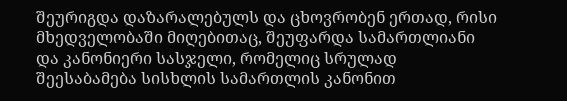შეურიგდა დაზარალებულს და ცხოვრობენ ერთად, რისი მხედველობაში მიღებითაც, შეუფარდა სამართლიანი და კანონიერი სასჯელი, რომელიც სრულად შეესაბამება სისხლის სამართლის კანონით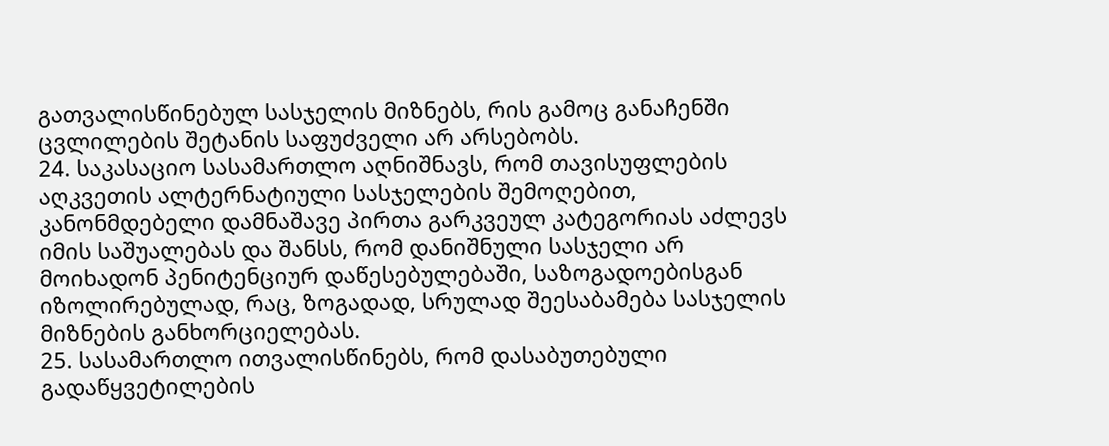გათვალისწინებულ სასჯელის მიზნებს, რის გამოც განაჩენში ცვლილების შეტანის საფუძველი არ არსებობს.
24. საკასაციო სასამართლო აღნიშნავს, რომ თავისუფლების აღკვეთის ალტერნატიული სასჯელების შემოღებით, კანონმდებელი დამნაშავე პირთა გარკვეულ კატეგორიას აძლევს იმის საშუალებას და შანსს, რომ დანიშნული სასჯელი არ მოიხადონ პენიტენციურ დაწესებულებაში, საზოგადოებისგან იზოლირებულად, რაც, ზოგადად, სრულად შეესაბამება სასჯელის მიზნების განხორციელებას.
25. სასამართლო ითვალისწინებს, რომ დასაბუთებული გადაწყვეტილების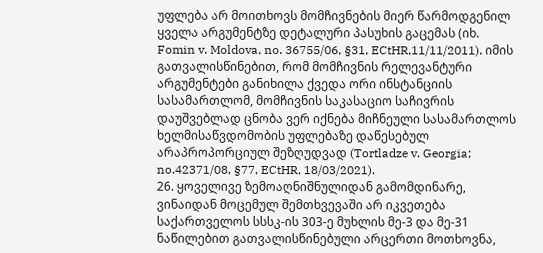უფლება არ მოითხოვს მომჩივნების მიერ წარმოდგენილ ყველა არგუმენტზე დეტალური პასუხის გაცემას (იხ. Fomin v. Moldova, no. 36755/06, §31, ECtHR,11/11/2011). იმის გათვალისწინებით, რომ მომჩივნის რელევანტური არგუმენტები განიხილა ქვედა ორი ინსტანციის სასამართლომ, მომჩივნის საკასაციო საჩივრის დაუშვებლად ცნობა ვერ იქნება მიჩნეული სასამართლოს ხელმისაწვდომობის უფლებაზე დაწესებულ არაპროპორციულ შეზღუდვად (Tortladze v. Georgia; no.42371/08, §77, ECtHR, 18/03/2021).
26. ყოველივე ზემოაღნიშნულიდან გამომდინარე, ვინაიდან მოცემულ შემთხვევაში არ იკვეთება საქართველოს სსსკ-ის 303-ე მუხლის მე-3 და მე-31 ნაწილებით გათვალისწინებული არცერთი მოთხოვნა,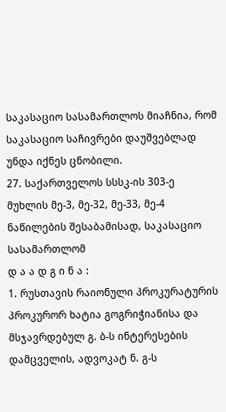საკასაციო სასამართლოს მიაჩნია, რომ საკასაციო საჩივრები დაუშვებლად უნდა იქნეს ცნობილი.
27. საქართველოს სსსკ-ის 303-ე მუხლის მე-3, მე-32, მე-33, მე-4 ნაწილების შესაბამისად, საკასაციო სასამართლომ
დ ა ა დ გ ი ნ ა :
1. რუსთავის რაიონული პროკურატურის პროკურორ ხატია გოგრიჭიანისა და მსჯავრდებულ გ. ბ-ს ინტერესების დამცველის, ადვოკატ ნ. გ-ს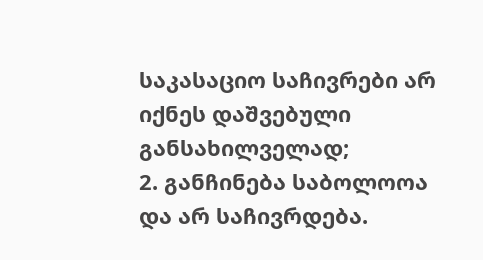საკასაციო საჩივრები არ იქნეს დაშვებული განსახილველად;
2. განჩინება საბოლოოა და არ საჩივრდება.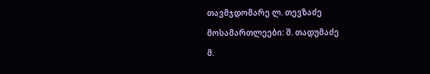თავმჯდომარე ლ. თევზაძე
მოსამართლეები: შ. თადუმაძე
მ.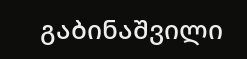გაბინაშვილი